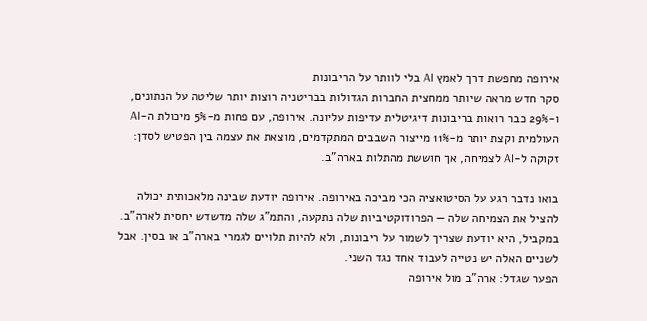אירופה מחפשת דרך לאמץ AI בלי לוותר על הריבונות
סקר חדש מראה שיותר ממחצית החברות הגדולות בבריטניה רוצות יותר שליטה על הנתונים, ו-29% כבר רואות בריבונות דיגיטלית עדיפות עליונה. אירופה, עם פחות מ-5% מיכולת ה-AI העולמית וקצת יותר מ-11% מייצור השבבים המתקדמים, מוצאת את עצמה בין הפטיש לסדן: זקוקה ל-AI לצמיחה, אך חוששת מהתלות בארה"ב.

בואו נדבר רגע על הסיטואציה הכי מביכה באירופה. אירופה יודעת שבינה מלאכותית יכולה להציל את הצמיחה שלה — הפרודוקטיביות שלה נתקעה, והתמ"ג שלה מדשדש יחסית לארה"ב. במקביל, היא יודעת שצריך לשמור על ריבונות, ולא להיות תלויים לגמרי בארה"ב או בסין. אבל לשניים האלה יש נטייה לעבוד אחד נגד השני.
הפער שגדל: ארה"ב מול אירופה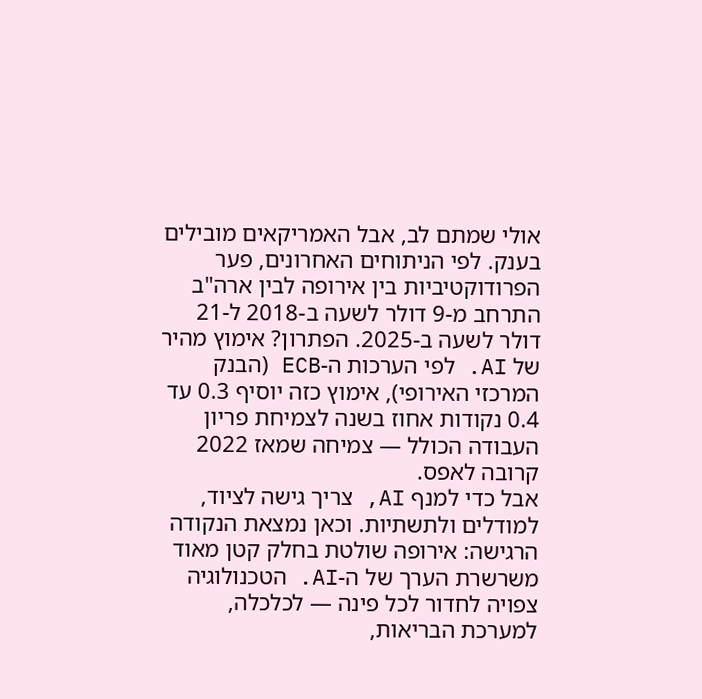אולי שמתם לב, אבל האמריקאים מובילים בענק. לפי הניתוחים האחרונים, פער הפרודוקטיביות בין אירופה לבין ארה"ב התרחב מ-9 דולר לשעה ב-2018 ל-21 דולר לשעה ב-2025. הפתרון? אימוץ מהיר של AI. לפי הערכות ה-ECB (הבנק המרכזי האירופי), אימוץ כזה יוסיף 0.3 עד 0.4 נקודות אחוז בשנה לצמיחת פריון העבודה הכולל — צמיחה שמאז 2022 קרובה לאפס.
אבל כדי למנף AI, צריך גישה לציוד, למודלים ולתשתיות. וכאן נמצאת הנקודה הרגישה: אירופה שולטת בחלק קטן מאוד משרשרת הערך של ה-AI. הטכנולוגיה צפויה לחדור לכל פינה — לכלכלה, למערכת הבריאות,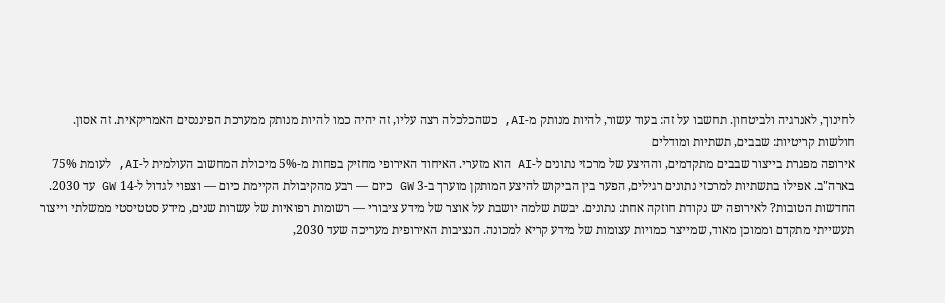לחינוך, לאנרגיה ולביטחון. תחשבו על זה: בעוד עשור, להיות מנותק מ-AI, כשהכלכלה רצה עליו, זה יהיה כמו להיות מנותק ממערכת הפיננסים האמריקאית. זה אסון.
חולשות קריטיות: שבבים, תשתיות ומודלים
אירופה מפגרת בייצור שבבים מתקדמים, וההיצע של מרכזי נתונים ל-AI הוא מזערי. האיחוד האירופי מחזיק בפחות מ-5% מיכולת המחשוב העולמית ל-AI, לעומת 75% בארה"ב. אפילו בתשתיות למרכזי נתונים רגילים, הפער בין הביקוש להיצע המותקן מוערך ב-3 GW כיום — רבע מהקיבולת הקיימת כיום — וצפוי לגדול ל-14 GW עד 2030.
החדשות הטובות? לאירופה יש נקודת חוזקה אחת: נתונים. יבשת שלמה יושבת על אוצר של מידע ציבורי — רשומות רפואיות של עשרות שנים, מידע סטטיסטי ממשלתי וייצור תעשייתי מתקדם וממוכן מאוד, שמייצר כמויות עצומות של מידע קריא למכונה. הנציבות האירופית מעריכה שעד 2030,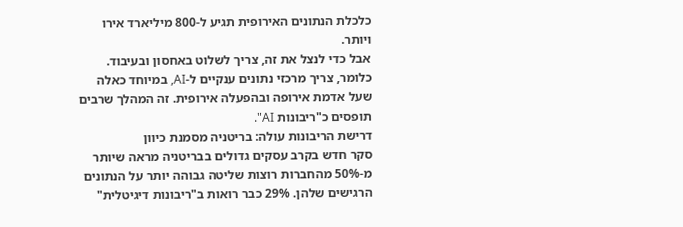כלכלת הנתונים האירופית תגיע ל-800 מיליארד אירו ויותר.
אבל כדי לנצל את זה, צריך לשלוט באחסון ובעיבוד. כלומר, צריך מרכזי נתונים ענקיים ל-AI, במיוחד כאלה שעל אדמת אירופה ובהפעלה אירופית. זה המהלך שרבים תופסים כ"ריבונות AI".
דרישת הריבונות עולה: בריטניה מסמנת כיוון
סקר חדש בקרב עסקים גדולים בבריטניה מראה שיותר מ-50% מהחברות רוצות שליטה גבוהה יותר על הנתונים הרגישים שלהן. 29% כבר רואות ב"ריבונות דיגיטלית"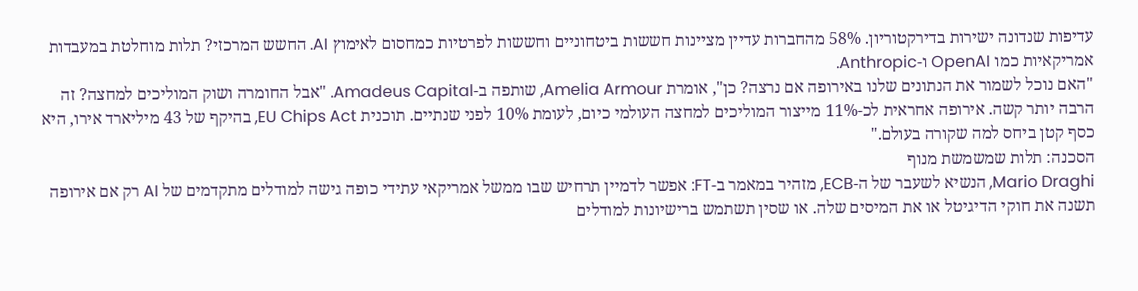עדיפות שנדונה ישירות בדירקטוריון. 58% מהחברות עדיין מציינות חששות ביטחוניים וחששות לפרטיות כמחסום לאימוץ AI. החשש המרכזי? תלות מוחלטת במעבדות אמריקאיות כמו OpenAI ו-Anthropic.
"האם נוכל לשמור את הנתונים שלנו באירופה אם נרצה? כן", אומרת Amelia Armour, שותפה ב-Amadeus Capital. "אבל החומרה ושוק המוליכים למחצה? זה הרבה יותר קשה. אירופה אחראית לכ-11% מייצור המוליכים למחצה העולמי כיום, לעומת 10% לפני שנתיים. תוכנית EU Chips Act, בהיקף של 43 מיליארד אירו, היא כסף קטן ביחס למה שקורה בעולם."
הסכנה: תלות שמשמשת מנוף
Mario Draghi, הנשיא לשעבר של ה-ECB, מזהיר במאמר ב-FT: אפשר לדמיין תרחיש שבו ממשל אמריקאי עתידי כופה גישה למודלים מתקדמים של AI רק אם אירופה תשנה את חוקי הדיגיטל או את המיסים שלה. או שסין תשתמש ברישיונות למודלים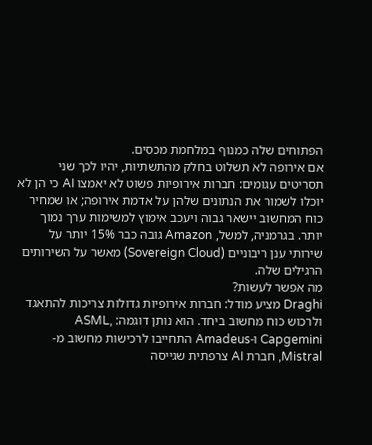הפתוחים שלה כמנוף במלחמת מכסים.
אם אירופה לא תשלוט בחלק מהתשתיות, יהיו לכך שני תסריטים עגומים: חברות אירופיות פשוט לא יאמצו AI כי הן לא יוכלו לשמור את הנתונים שלהן על אדמת אירופה; או שמחיר כוח המחשוב יישאר גבוה ויעכב אימוץ למשימות ערך נמוך יותר. בגרמניה, למשל, Amazon גובה כבר 15% יותר על שירותי ענן ריבוניים (Sovereign Cloud) מאשר על השירותים הרגילים שלה.
מה אפשר לעשות?
Draghi מציע מודל: חברות אירופיות גדולות צריכות להתאגד ולרכוש כוח מחשוב ביחד. הוא נותן דוגמה: ASML, Capgemini ו-Amadeus התחייבו לרכישות מחשוב מ-Mistral, חברת AI צרפתית שגייסה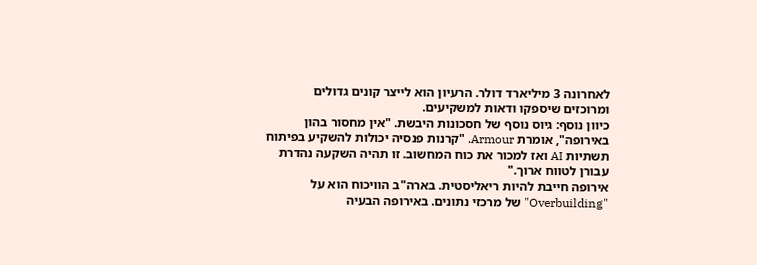לאחרונה 3 מיליארד דולר. הרעיון הוא לייצר קונים גדולים ומרוכזים שיספקו ודאות למשקיעים.
כיוון נוסף: גיוס נוסף של חסכונות היבשת. "אין מחסור בהון באירופה", אומרת Armour. "קרנות פנסיה יכולות להשקיע בפיתוח תשתיות AI ואז למכור את כוח המחשוב. זו תהיה השקעה נהדרת עבורן לטווח ארוך."
אירופה חייבת להיות ריאליסטית. בארה"ב הוויכוח הוא על "Overbuilding" של מרכזי נתונים. באירופה הבעיה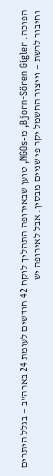הפוכה. Bjorn-Sören Gigler, מ-NGOs, טוען שבאירופה התהליך לוקח 42 חודשים לעומת 24 בארה"ב — בגלל היתרים וחיבור לרשת — וייצור החשמל יקר פי שניים מבסין. אבל לאירופה יש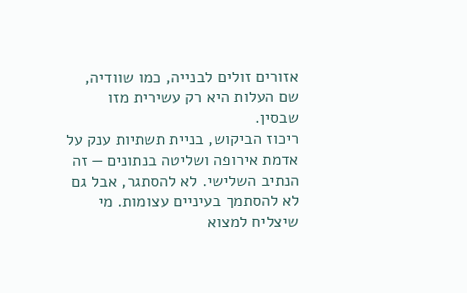אזורים זולים לבנייה, כמו שוודיה, שם העלות היא רק עשירית מזו שבסין.
ריכוז הביקוש, בניית תשתיות ענק על אדמת אירופה ושליטה בנתונים — זה הנתיב השלישי. לא להסתגר, אבל גם לא להסתמך בעיניים עצומות. מי שיצליח למצוא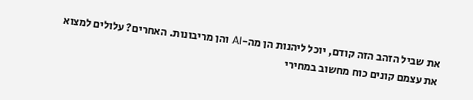את שביל הזהב הזה קודם, יוכל ליהנות הן מה-AI והן מריבונות. האחרים? עלולים למצוא את עצמם קונים כוח מחשוב במחירי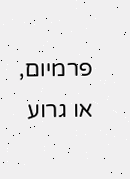פרמיום, או גרוע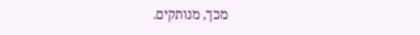מכך, מנותקים.